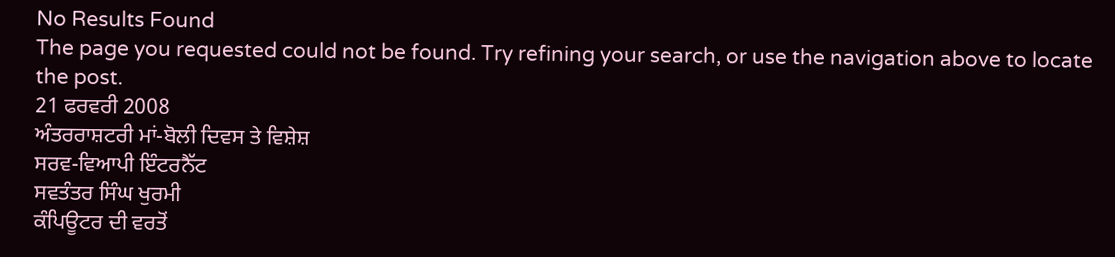No Results Found
The page you requested could not be found. Try refining your search, or use the navigation above to locate the post.
21 ਫਰਵਰੀ 2008
ਅੰਤਰਰਾਸ਼ਟਰੀ ਮਾਂ-ਬੋਲੀ ਦਿਵਸ ਤੇ ਵਿਸ਼ੇਸ਼
ਸਰਵ-ਵਿਆਪੀ ਇੰਟਰਨੈੱਟ
ਸਵਤੰਤਰ ਸਿੰਘ ਖੁਰਮੀ
ਕੰਪਿਊਟਰ ਦੀ ਵਰਤੋਂ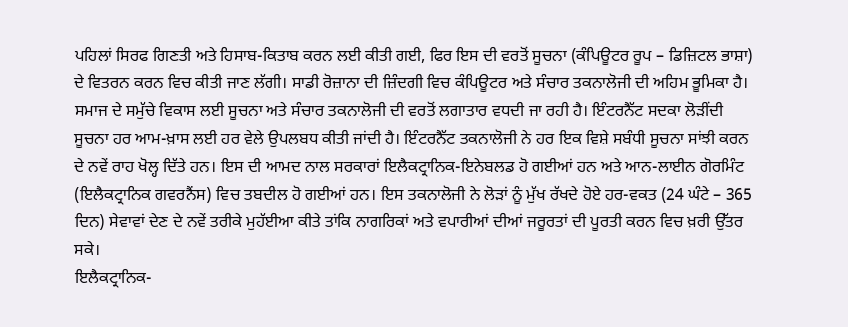ਪਹਿਲਾਂ ਸਿਰਫ ਗਿਣਤੀ ਅਤੇ ਹਿਸਾਬ-ਕਿਤਾਬ ਕਰਨ ਲਈ ਕੀਤੀ ਗਈ, ਫਿਰ ਇਸ ਦੀ ਵਰਤੋਂ ਸੂਚਨਾ (ਕੰਪਿਊਟਰ ਰੂਪ – ਡਿਜ਼ਿਟਲ ਭਾਸ਼ਾ) ਦੇ ਵਿਤਰਨ ਕਰਨ ਵਿਚ ਕੀਤੀ ਜਾਣ ਲੱਗੀ। ਸਾਡੀ ਰੋਜ਼ਾਨਾ ਦੀ ਜ਼ਿੰਦਗੀ ਵਿਚ ਕੰਪਿਊਟਰ ਅਤੇ ਸੰਚਾਰ ਤਕਨਾਲੋਜੀ ਦੀ ਅਹਿਮ ਭੂਮਿਕਾ ਹੈ। ਸਮਾਜ ਦੇ ਸਮੁੱਚੇ ਵਿਕਾਸ ਲਈ ਸੂਚਨਾ ਅਤੇ ਸੰਚਾਰ ਤਕਨਾਲੋਜੀ ਦੀ ਵਰਤੋਂ ਲਗਾਤਾਰ ਵਧਦੀ ਜਾ ਰਹੀ ਹੈ। ਇੰਟਰਨੈੱਟ ਸਦਕਾ ਲੋਡ਼ੀਂਦੀ ਸੂਚਨਾ ਹਰ ਆਮ-ਖ਼ਾਸ ਲਈ ਹਰ ਵੇਲੇ ਉਪਲਬਧ ਕੀਤੀ ਜਾਂਦੀ ਹੈ। ਇੰਟਰਨੈੱਟ ਤਕਨਾਲੋਜੀ ਨੇ ਹਰ ਇਕ ਵਿਸ਼ੇ ਸਬੰਧੀ ਸੂਚਨਾ ਸਾਂਝੀ ਕਰਨ ਦੇ ਨਵੇਂ ਰਾਹ ਖੋਲ੍ਹ ਦਿੱਤੇ ਹਨ। ਇਸ ਦੀ ਆਮਦ ਨਾਲ ਸਰਕਾਰਾਂ ਇਲੈਕਟ੍ਰਾਨਿਕ-ਇਨੇਬਲਡ ਹੋ ਗਈਆਂ ਹਨ ਅਤੇ ਆਨ-ਲਾਈਨ ਗੋਰਮਿੰਟ (ਇਲੈਕਟ੍ਰਾਨਿਕ ਗਵਰਨੈਂਸ) ਵਿਚ ਤਬਦੀਲ ਹੋ ਗਈਆਂ ਹਨ। ਇਸ ਤਕਨਾਲੋਜੀ ਨੇ ਲੋਡ਼ਾਂ ਨੂੰ ਮੁੱਖ ਰੱਖਦੇ ਹੋਏ ਹਰ-ਵਕਤ (24 ਘੰਟੇ – 365 ਦਿਨ) ਸੇਵਾਵਾਂ ਦੇਣ ਦੇ ਨਵੇਂ ਤਰੀਕੇ ਮੁਹੱਈਆ ਕੀਤੇ ਤਾਂਕਿ ਨਾਗਰਿਕਾਂ ਅਤੇ ਵਪਾਰੀਆਂ ਦੀਆਂ ਜਰੂਰਤਾਂ ਦੀ ਪੂਰਤੀ ਕਰਨ ਵਿਚ ਖ਼ਰੀ ਉੱਤਰ ਸਕੇ।
ਇਲੈਕਟ੍ਰਾਨਿਕ-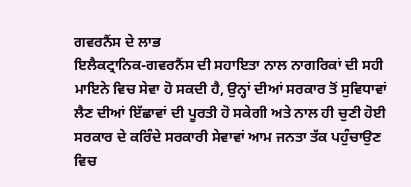ਗਵਰਨੈਂਸ ਦੇ ਲਾਭ
ਇਲੈਕਟ੍ਰਾਨਿਕ-ਗਵਰਨੈਂਸ ਦੀ ਸਹਾਇਤਾ ਨਾਲ ਨਾਗਰਿਕਾਂ ਦੀ ਸਹੀ ਮਾਇਨੇ ਵਿਚ ਸੇਵਾ ਹੋ ਸਕਦੀ ਹੈ, ਉਨ੍ਹਾਂ ਦੀਆਂ ਸਰਕਾਰ ਤੋਂ ਸੁਵਿਧਾਵਾਂ ਲੈਣ ਦੀਆਂ ਇੱਛਾਵਾਂ ਦੀ ਪੂਰਤੀ ਹੋ ਸਕੇਗੀ ਅਤੇ ਨਾਲ ਹੀ ਚੁਣੀ ਹੋਈ ਸਰਕਾਰ ਦੇ ਕਰਿੰਦੇ ਸਰਕਾਰੀ ਸੇਵਾਵਾਂ ਆਮ ਜਨਤਾ ਤੱਕ ਪਹੁੰਚਾਉਣ ਵਿਚ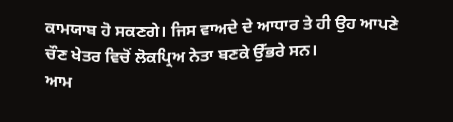ਕਾਮਯਾਬ ਹੋ ਸਕਣਗੇ। ਜਿਸ ਵਾਅਦੇ ਦੇ ਆਧਾਰ ਤੇ ਹੀ ਉਹ ਆਪਣੇ ਚੌਣ ਖੇਤਰ ਵਿਚੋਂ ਲੋਕਪ੍ਰਿਅ ਨੇਤਾ ਬਣਕੇ ਉੱਭਰੇ ਸਨ।
ਆਮ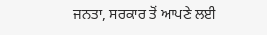ਜਨਤਾ, ਸਰਕਾਰ ਤੋਂ ਆਪਣੇ ਲਈ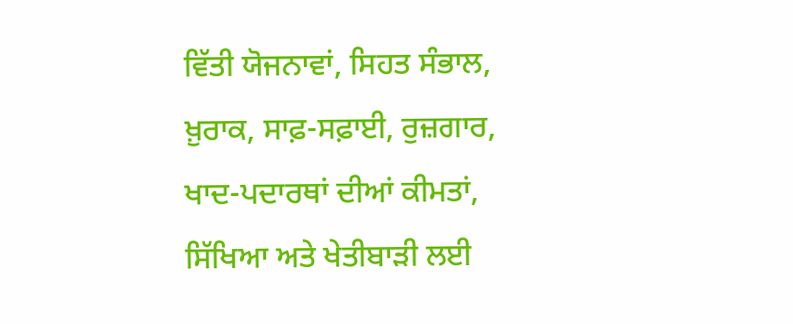ਵਿੱਤੀ ਯੋਜਨਾਵਾਂ, ਸਿਹਤ ਸੰਭਾਲ, ਖ਼ੁਰਾਕ, ਸਾਫ਼-ਸਫ਼ਾਈ, ਰੁਜ਼ਗਾਰ, ਖਾਦ-ਪਦਾਰਥਾਂ ਦੀਆਂ ਕੀਮਤਾਂ, ਸਿੱਖਿਆ ਅਤੇ ਖੇਤੀਬਾਡ਼ੀ ਲਈ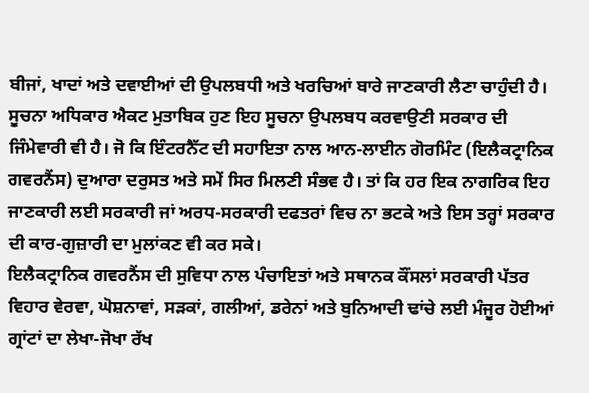ਬੀਜਾਂ, ਖਾਦਾਂ ਅਤੇ ਦਵਾਈਆਂ ਦੀ ਉਪਲਬਧੀ ਅਤੇ ਖਰਚਿਆਂ ਬਾਰੇ ਜਾਣਕਾਰੀ ਲੈਣਾ ਚਾਹੁੰਦੀ ਹੈ। ਸੂਚਨਾ ਅਧਿਕਾਰ ਐਕਟ ਮੁਤਾਬਿਕ ਹੁਣ ਇਹ ਸੂਚਨਾ ਉਪਲਬਧ ਕਰਵਾਉਣੀ ਸਰਕਾਰ ਦੀ ਜਿੰਮੇਵਾਰੀ ਵੀ ਹੈ। ਜੋ ਕਿ ਇੰਟਰਨੈੱਟ ਦੀ ਸਹਾਇਤਾ ਨਾਲ ਆਨ-ਲਾਈਨ ਗੋਰਮਿੰਟ (ਇਲੈਕਟ੍ਰਾਨਿਕ ਗਵਰਨੈਂਸ) ਦੁਆਰਾ ਦਰੁਸਤ ਅਤੇ ਸਮੇਂ ਸਿਰ ਮਿਲਣੀ ਸੰਭਵ ਹੈ। ਤਾਂ ਕਿ ਹਰ ਇਕ ਨਾਗਰਿਕ ਇਹ ਜਾਣਕਾਰੀ ਲਈ ਸਰਕਾਰੀ ਜਾਂ ਅਰਧ-ਸਰਕਾਰੀ ਦਫਤਰਾਂ ਵਿਚ ਨਾ ਭਟਕੇ ਅਤੇ ਇਸ ਤਰ੍ਹਾਂ ਸਰਕਾਰ ਦੀ ਕਾਰ-ਗੁਜ਼ਾਰੀ ਦਾ ਮੁਲਾਂਕਣ ਵੀ ਕਰ ਸਕੇ।
ਇਲੈਕਟ੍ਰਾਨਿਕ ਗਵਰਨੈਂਸ ਦੀ ਸੁਵਿਧਾ ਨਾਲ ਪੰਚਾਇਤਾਂ ਅਤੇ ਸਥਾਨਕ ਕੌਂਸਲਾਂ ਸਰਕਾਰੀ ਪੱਤਰ ਵਿਹਾਰ ਵੇਰਵਾ, ਘੋਸ਼ਨਾਵਾਂ, ਸਡ਼ਕਾਂ, ਗਲੀਆਂ, ਡਰੇਨਾਂ ਅਤੇ ਬੁਨਿਆਦੀ ਢਾਂਚੇ ਲਈ ਮੰਜੂਰ ਹੋਈਆਂ ਗ੍ਰਾਂਟਾਂ ਦਾ ਲੇਖਾ-ਜੋਖਾ ਰੱਖ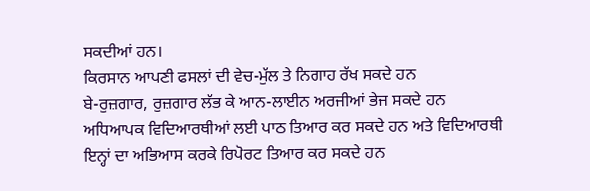ਸਕਦੀਆਂ ਹਨ।
ਕਿਰਸਾਨ ਆਪਣੀ ਫਸਲਾਂ ਦੀ ਵੇਚ-ਮੁੱਲ ਤੇ ਨਿਗਾਹ ਰੱਖ ਸਕਦੇ ਹਨ
ਬੇ-ਰੁਜ਼ਗਾਰ, ਰੁਜ਼ਗਾਰ ਲੱਭ ਕੇ ਆਨ-ਲਾਈਨ ਅਰਜੀਆਂ ਭੇਜ ਸਕਦੇ ਹਨ
ਅਧਿਆਪਕ ਵਿਦਿਆਰਥੀਆਂ ਲਈ ਪਾਠ ਤਿਆਰ ਕਰ ਸਕਦੇ ਹਨ ਅਤੇ ਵਿਦਿਆਰਥੀ ਇਨ੍ਹਾਂ ਦਾ ਅਭਿਆਸ ਕਰਕੇ ਰਿਪੋਰਟ ਤਿਆਰ ਕਰ ਸਕਦੇ ਹਨ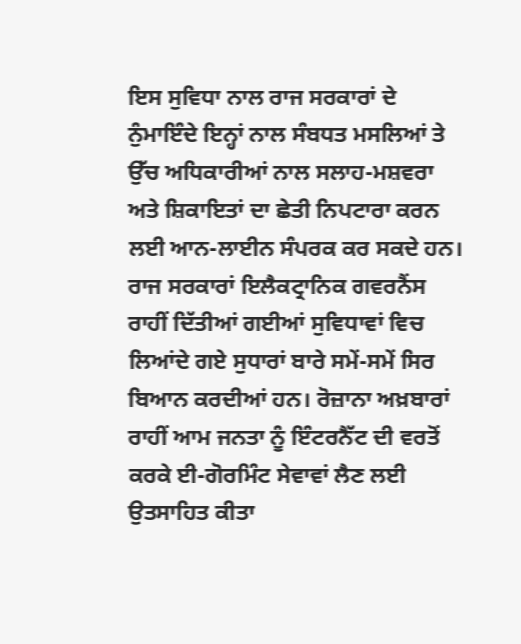ਇਸ ਸੁਵਿਧਾ ਨਾਲ ਰਾਜ ਸਰਕਾਰਾਂ ਦੇ ਨੁੰਮਾਇੰਦੇ ਇਨ੍ਹਾਂ ਨਾਲ ਸੰਬਧਤ ਮਸਲਿਆਂ ਤੇ ਉੱਚ ਅਧਿਕਾਰੀਆਂ ਨਾਲ ਸਲਾਹ-ਮਸ਼ਵਰਾ ਅਤੇ ਸ਼ਿਕਾਇਤਾਂ ਦਾ ਛੇਤੀ ਨਿਪਟਾਰਾ ਕਰਨ ਲਈ ਆਨ-ਲਾਈਨ ਸੰਪਰਕ ਕਰ ਸਕਦੇ ਹਨ। ਰਾਜ ਸਰਕਾਰਾਂ ਇਲੈਕਟ੍ਰਾਨਿਕ ਗਵਰਨੈਂਸ ਰਾਹੀਂ ਦਿੱਤੀਆਂ ਗਈਆਂ ਸੁਵਿਧਾਵਾਂ ਵਿਚ ਲਿਆਂਦੇ ਗਏ ਸੁਧਾਰਾਂ ਬਾਰੇ ਸਮੇਂ-ਸਮੇਂ ਸਿਰ ਬਿਆਨ ਕਰਦੀਆਂ ਹਨ। ਰੋਜ਼ਾਨਾ ਅਖ਼ਬਾਰਾਂ ਰਾਹੀਂ ਆਮ ਜਨਤਾ ਨੂੰ ਇੰਟਰਨੈੱਟ ਦੀ ਵਰਤੋਂ ਕਰਕੇ ਈ-ਗੋਰਮਿੰਟ ਸੇਵਾਵਾਂ ਲੈਣ ਲਈ ਉਤਸਾਹਿਤ ਕੀਤਾ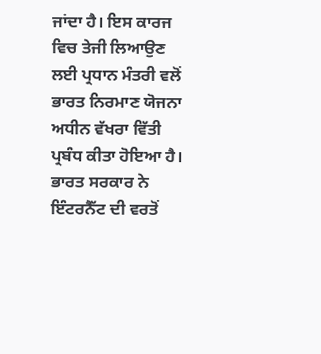ਜਾਂਦਾ ਹੈ। ਇਸ ਕਾਰਜ ਵਿਚ ਤੇਜੀ ਲਿਆਉਣ ਲਈ ਪ੍ਰਧਾਨ ਮੰਤਰੀ ਵਲੋਂ ਭਾਰਤ ਨਿਰਮਾਣ ਯੋਜਨਾ ਅਧੀਨ ਵੱਖਰਾ ਵਿੱਤੀ ਪ੍ਰਬੰਧ ਕੀਤਾ ਹੋਇਆ ਹੈ। ਭਾਰਤ ਸਰਕਾਰ ਨੇ ਇੰਟਰਨੈੱਟ ਦੀ ਵਰਤੋਂ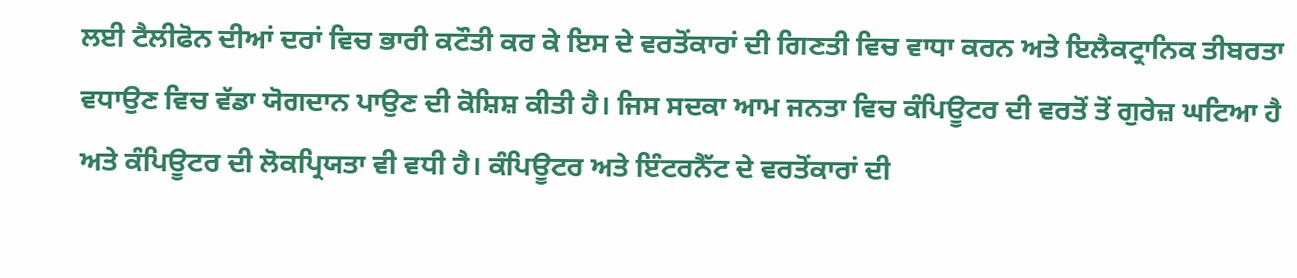ਲਈ ਟੈਲੀਫੋਨ ਦੀਆਂ ਦਰਾਂ ਵਿਚ ਭਾਰੀ ਕਟੌਤੀ ਕਰ ਕੇ ਇਸ ਦੇ ਵਰਤੋਂਕਾਰਾਂ ਦੀ ਗਿਣਤੀ ਵਿਚ ਵਾਧਾ ਕਰਨ ਅਤੇ ਇਲੈਕਟ੍ਰਾਨਿਕ ਤੀਬਰਤਾ ਵਧਾਉਣ ਵਿਚ ਵੱਡਾ ਯੋਗਦਾਨ ਪਾਉਣ ਦੀ ਕੋਸ਼ਿਸ਼ ਕੀਤੀ ਹੈ। ਜਿਸ ਸਦਕਾ ਆਮ ਜਨਤਾ ਵਿਚ ਕੰਪਿਊਟਰ ਦੀ ਵਰਤੋਂ ਤੋਂ ਗੁਰੇਜ਼ ਘਟਿਆ ਹੈ ਅਤੇ ਕੰਪਿਊਟਰ ਦੀ ਲੋਕਪ੍ਰਿਯਤਾ ਵੀ ਵਧੀ ਹੈ। ਕੰਪਿਊਟਰ ਅਤੇ ਇੰਟਰਨੈੱਟ ਦੇ ਵਰਤੋਂਕਾਰਾਂ ਦੀ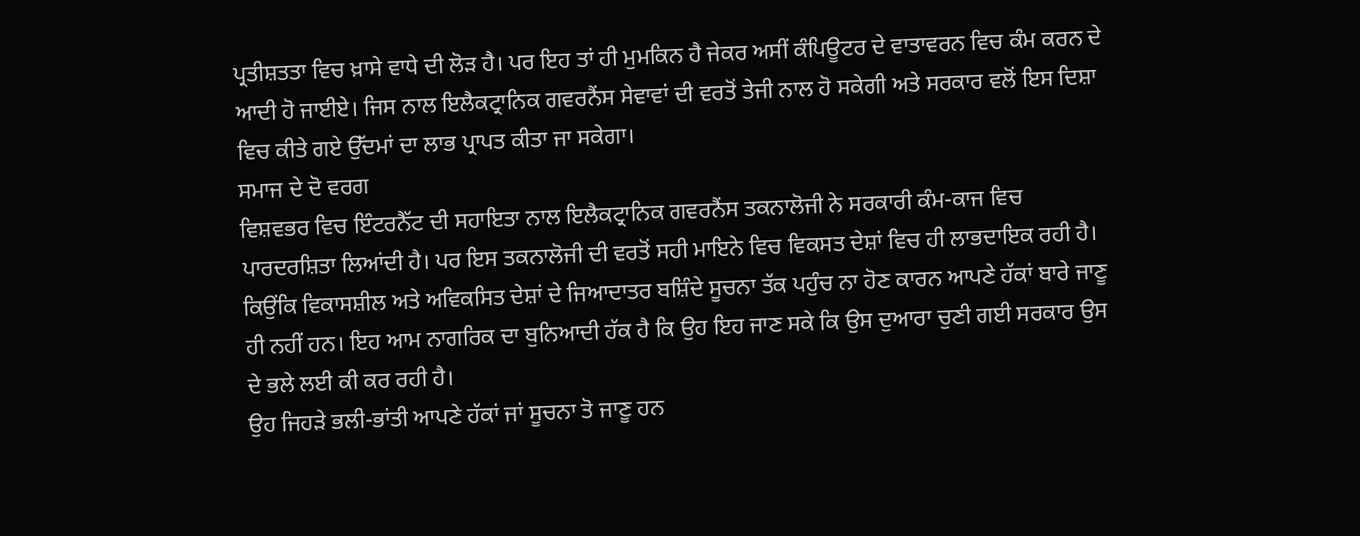ਪ੍ਰਤੀਸ਼ਤਤਾ ਵਿਚ ਖ਼ਾਸੇ ਵਾਧੇ ਦੀ ਲੋਡ਼ ਹੈ। ਪਰ ਇਹ ਤਾਂ ਹੀ ਮੁਮਕਿਨ ਹੈ ਜੇਕਰ ਅਸੀਂ ਕੰਪਿਊਟਰ ਦੇ ਵਾਤਾਵਰਨ ਵਿਚ ਕੰਮ ਕਰਨ ਦੇ ਆਦੀ ਹੋ ਜਾਈਏ। ਜਿਸ ਨਾਲ ਇਲੈਕਟ੍ਰਾਨਿਕ ਗਵਰਨੈਂਸ ਸੇਵਾਵਾਂ ਦੀ ਵਰਤੋਂ ਤੇਜੀ ਨਾਲ ਹੋ ਸਕੇਗੀ ਅਤੇ ਸਰਕਾਰ ਵਲੋਂ ਇਸ ਦਿਸ਼ਾ ਵਿਚ ਕੀਤੇ ਗਏ ਉੱਦਮਾਂ ਦਾ ਲਾਭ ਪ੍ਰਾਪਤ ਕੀਤਾ ਜਾ ਸਕੇਗਾ।
ਸਮਾਜ ਦੇ ਦੋ ਵਰਗ
ਵਿਸ਼ਵਭਰ ਵਿਚ ਇੰਟਰਨੈੱਟ ਦੀ ਸਹਾਇਤਾ ਨਾਲ ਇਲੈਕਟ੍ਰਾਨਿਕ ਗਵਰਨੈਂਸ ਤਕਨਾਲੋਜੀ ਨੇ ਸਰਕਾਰੀ ਕੰਮ-ਕਾਜ ਵਿਚ ਪਾਰਦਰਸ਼ਿਤਾ ਲਿਆਂਦੀ ਹੈ। ਪਰ ਇਸ ਤਕਨਾਲੋਜੀ ਦੀ ਵਰਤੋਂ ਸਹੀ ਮਾਇਨੇ ਵਿਚ ਵਿਕਸਤ ਦੇਸ਼ਾਂ ਵਿਚ ਹੀ ਲਾਭਦਾਇਕ ਰਹੀ ਹੈ। ਕਿਉਂਕਿ ਵਿਕਾਸਸ਼ੀਲ ਅਤੇ ਅਵਿਕਸਿਤ ਦੇਸ਼ਾਂ ਦੇ ਜਿਆਦਾਤਰ ਬਸ਼ਿੰਦੇ ਸੂਚਨਾ ਤੱਕ ਪਹੁੰਚ ਨਾ ਹੋਣ ਕਾਰਨ ਆਪਣੇ ਹੱਕਾਂ ਬਾਰੇ ਜਾਣੂ ਹੀ ਨਹੀਂ ਹਨ। ਇਹ ਆਮ ਨਾਗਰਿਕ ਦਾ ਬੁਨਿਆਦੀ ਹੱਕ ਹੈ ਕਿ ਉਹ ਇਹ ਜਾਣ ਸਕੇ ਕਿ ਉਸ ਦੁਆਰਾ ਚੁਣੀ ਗਈ ਸਰਕਾਰ ਉਸ ਦੇ ਭਲੇ ਲਈ ਕੀ ਕਰ ਰਹੀ ਹੈ।
ਉਹ ਜਿਹਡ਼ੇ ਭਲੀ-ਭਾਂਤੀ ਆਪਣੇ ਹੱਕਾਂ ਜਾਂ ਸੂਚਨਾ ਤੋ ਜਾਣੂ ਹਨ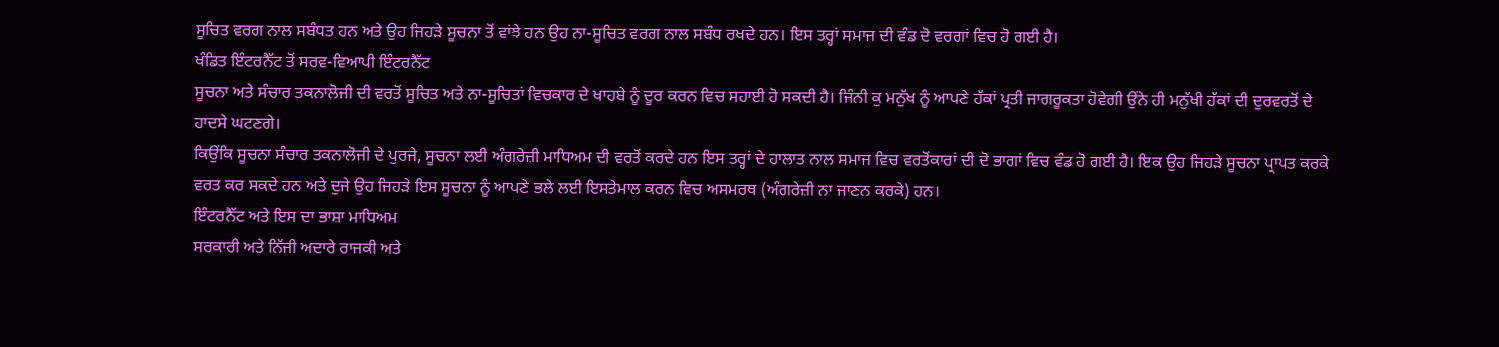ਸੂਚਿਤ ਵਰਗ ਨਾਲ ਸਬੰਧਤ ਹਨ ਅਤੇ ਉਹ ਜਿਹਡ਼ੇ ਸੂਚਨਾ ਤੋਂ ਵਾਂਝੇ ਹਨ ਉਹ ਨਾ-ਸੂਚਿਤ ਵਰਗ ਨਾਲ ਸਬੰਧ ਰਖਦੇ ਹਨ। ਇਸ ਤਰ੍ਹਾਂ ਸਮਾਜ ਦੀ ਵੰਡ ਦੋ ਵਰਗਾਂ ਵਿਚ ਹੋ ਗਈ ਹੈ।
ਖੰਡਿਤ ਇੰਟਰਨੈੱਟ ਤੋਂ ਸਰਵ-ਵਿਆਪੀ ਇੰਟਰਨੈੱਟ
ਸੂਚਨਾ ਅਤੇ ਸੰਚਾਰ ਤਕਨਾਲੋਜੀ ਦੀ ਵਰਤੋਂ ਸੂਚਿਤ ਅਤੇ ਨਾ-ਸੂਚਿਤਾਂ ਵਿਚਕਾਰ ਦੇ ਖਾਹਬੇ ਨੂੰ ਦੂਰ ਕਰਨ ਵਿਚ ਸਹਾਈ ਹੋ ਸਕਦੀ ਹੈ। ਜਿੰਨੀ ਕੁ ਮਨੁੱਖ ਨੂੰ ਆਪਣੇ ਹੱਕਾਂ ਪ੍ਰਤੀ ਜਾਗਰੂਕਤਾ ਹੋਵੇਗੀ ਉਂਨੇ ਹੀ ਮਨੁੱਖੀ ਹੱਕਾਂ ਦੀ ਦੁਰਵਰਤੋਂ ਦੇ ਹਾਦਸੇ ਘਟਣਗੇ।
ਕਿਉਂਕਿ ਸੂਚਨਾ ਸੰਚਾਰ ਤਕਨਾਲੋਜੀ ਦੇ ਪੁਰਜੇ, ਸੂਚਨਾ ਲਈ ਅੰਗਰੇਜ਼ੀ ਮਾਧਿਅਮ ਦੀ ਵਰਤੋਂ ਕਰਦੇ ਹਨ ਇਸ ਤਰ੍ਹਾਂ ਦੇ ਹਾਲਾਤ ਨਾਲ ਸਮਾਜ ਵਿਚ ਵਰਤੋਂਕਾਰਾਂ ਦੀ ਦੋ ਭਾਗਾਂ ਵਿਚ ਵੰਡ ਹੋ ਗਈ ਹੈ। ਇਕ ਉਹ ਜਿਹਡ਼ੇ ਸੂਚਨਾ ਪ੍ਰਾਪਤ ਕਰਕੇ ਵਰਤ ਕਰ ਸਕਦੇ ਹਨ ਅਤੇ ਦੁਜੇ ਉਹ ਜਿਹਡ਼ੇ ਇਸ ਸੂਚਨਾ ਨੂੰ ਆਪਣੇ ਭਲੇ ਲਈ ਇਸਤੇਮਾਲ ਕਰਨ ਵਿਚ ਅਸਮਰਥ (ਅੰਗਰੇਜ਼ੀ ਨਾ ਜਾਣਨ ਕਰਕੇ) ਹਨ।
ਇੰਟਰਨੈੱਟ ਅਤੇ ਇਸ ਦਾ ਭਾਸ਼ਾ ਮਾਧਿਅਮ
ਸਰਕਾਰੀ ਅਤੇ ਨਿੱਜੀ ਅਦਾਰੇ ਰਾਜਕੀ ਅਤੇ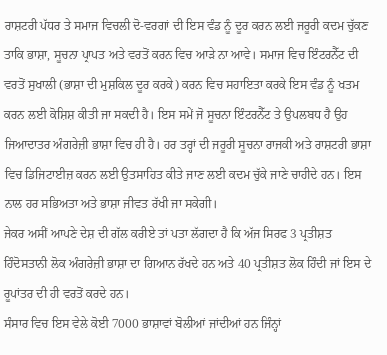ਰਾਸ਼ਟਰੀ ਪੱਧਰ ਤੇ ਸਮਾਜ ਵਿਚਲੀ ਦੋ-ਵਰਗਾਂ ਦੀ ਇਸ ਵੰਡ ਨੂੰ ਦੂਰ ਕਰਨ ਲਈ ਜਰੂਰੀ ਕਦਮ ਚੁੱਕਣ ਤਾਕਿ ਭਾਸ਼ਾ, ਸੂਚਨਾ ਪ੍ਰਾਪਤ ਅਤੇ ਵਰਤੋਂ ਕਰਨ ਵਿਚ ਆਡ਼ੇ ਨਾ ਆਵੇ। ਸਮਾਜ ਵਿਚ ਇੰਟਰਨੈੱਟ ਦੀ ਵਰਤੋਂ ਸੁਖਾਲੀ (ਭਾਸ਼ਾ ਦੀ ਮੁਸ਼ਕਿਲ ਦੂਰ ਕਰਕੇ) ਕਰਨ ਵਿਚ ਸਹਾਇਤਾ ਕਰਕੇ ਇਸ ਵੰਡ ਨੂੰ ਖਤਮ ਕਰਨ ਲਈ ਕੋਸ਼ਿਸ਼ ਕੀਤੀ ਜਾ ਸਕਦੀ ਹੈ। ਇਸ ਸਮੇਂ ਜੋ ਸੂਚਨਾ ਇੰਟਰਨੈੱਟ ਤੇ ਉਪਲਬਧ ਹੈ ਉਹ ਜਿਆਦਾਤਰ ਅੰਗਰੇਜ਼ੀ ਭਾਸ਼ਾ ਵਿਚ ਹੀ ਹੈ। ਹਰ ਤਰ੍ਹਾਂ ਦੀ ਜਰੂਰੀ ਸੂਚਨਾ ਰਾਜਕੀ ਅਤੇ ਰਾਸ਼ਟਰੀ ਭਾਸ਼ਾ ਵਿਚ ਡਿਜਿਟਾਈਜ਼ ਕਰਨ ਲਈ ਉਤਸਾਹਿਤ ਕੀਤੇ ਜਾਣ ਲਈ ਕਦਮ ਚੁੱਕੇ ਜਾਣੇ ਚਾਹੀਦੇ ਹਨ। ਇਸ ਨਾਲ ਹਰ ਸਭਿਅਤਾ ਅਤੇ ਭਾਸ਼ਾ ਜੀਵਤ ਰੱਖੀ ਜਾ ਸਕੇਗੀ।
ਜੇਕਰ ਅਸੀਂ ਆਪਣੇ ਦੇਸ਼ ਦੀ ਗੱਲ ਕਰੀਏ ਤਾਂ ਪਤਾ ਲੱਗਦਾ ਹੈ ਕਿ ਅੱਜ ਸਿਰਫ 3 ਪ੍ਰਤੀਸ਼ਤ ਹਿੰਦੋਸਤਾਨੀ ਲੋਕ ਅੰਗਰੇਜ਼ੀ ਭਾਸ਼ਾ ਦਾ ਗਿਆਨ ਰੱਖਦੇ ਹਨ ਅਤੇ 40 ਪ੍ਰਤੀਸ਼ਤ ਲੋਕ ਹਿੰਦੀ ਜਾਂ ਇਸ ਦੇ ਰੂਪਾਂਤਰ ਦੀ ਹੀ ਵਰਤੋਂ ਕਰਦੇ ਹਨ।
ਸੰਸਾਰ ਵਿਚ ਇਸ ਵੇਲੇ ਕੋਈ 7000 ਭਾਸ਼ਾਵਾਂ ਬੋਲੀਆਂ ਜਾਂਦੀਆਂ ਹਨ ਜਿੰਨ੍ਹਾਂ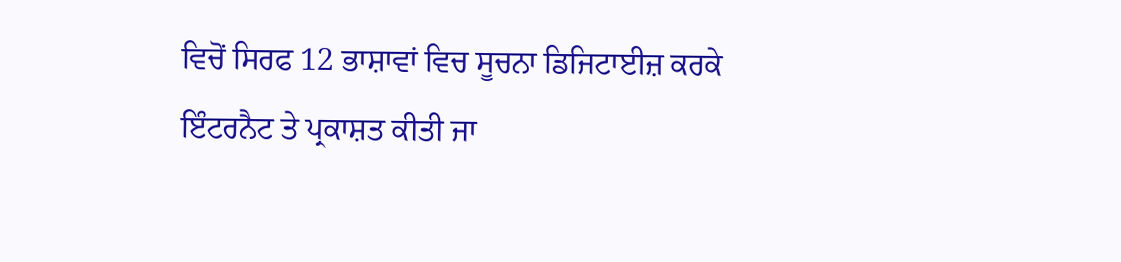ਵਿਚੋਂ ਸਿਰਫ 12 ਭਾਸ਼ਾਵਾਂ ਵਿਚ ਸੂਚਨਾ ਡਿਜਿਟਾਈਜ਼ ਕਰਕੇ ਇੰਟਰਨੈਟ ਤੇ ਪ੍ਰਕਾਸ਼ਤ ਕੀਤੀ ਜਾ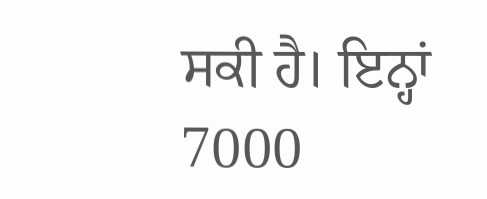ਸਕੀ ਹੈ। ਇਨ੍ਹਾਂ 7000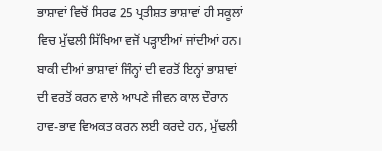ਭਾਸ਼ਾਵਾਂ ਵਿਚੋਂ ਸਿਰਫ 25 ਪ੍ਰਤੀਸ਼ਤ ਭਾਸ਼ਾਵਾਂ ਹੀ ਸਕੂਲਾਂ ਵਿਚ ਮੁੱਢਲੀ ਸਿੱਖਿਆ ਵਜੋਂ ਪਡ਼੍ਹਾਈਆਂ ਜਾਂਦੀਆਂ ਹਨ। ਬਾਕੀ ਦੀਆਂ ਭਾਸ਼ਾਵਾਂ ਜਿੰਨ੍ਹਾਂ ਦੀ ਵਰਤੋਂ ਇਨ੍ਹਾਂ ਭਾਸ਼ਾਵਾਂ ਦੀ ਵਰਤੋਂ ਕਰਨ ਵਾਲੇ ਆਪਣੇ ਜੀਵਨ ਕਾਲ ਦੌਰਾਨ ਹਾਵ-ਭਾਵ ਵਿਅਕਤ ਕਰਨ ਲਈ ਕਰਦੇ ਹਨ, ਮੁੱਢਲੀ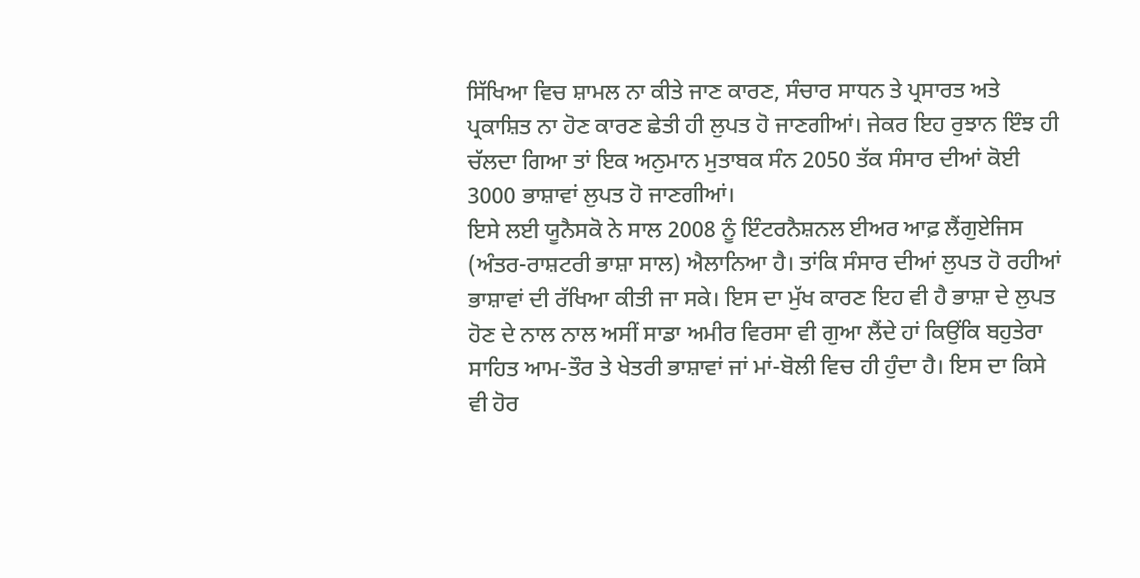ਸਿੱਖਿਆ ਵਿਚ ਸ਼ਾਮਲ ਨਾ ਕੀਤੇ ਜਾਣ ਕਾਰਣ, ਸੰਚਾਰ ਸਾਧਨ ਤੇ ਪ੍ਰਸਾਰਤ ਅਤੇ ਪ੍ਰਕਾਸ਼ਿਤ ਨਾ ਹੋਣ ਕਾਰਣ ਛੇਤੀ ਹੀ ਲੁਪਤ ਹੋ ਜਾਣਗੀਆਂ। ਜੇਕਰ ਇਹ ਰੁਝਾਨ ਇੰਝ ਹੀ ਚੱਲਦਾ ਗਿਆ ਤਾਂ ਇਕ ਅਨੁਮਾਨ ਮੁਤਾਬਕ ਸੰਨ 2050 ਤੱਕ ਸੰਸਾਰ ਦੀਆਂ ਕੋਈ 3000 ਭਾਸ਼ਾਵਾਂ ਲੁਪਤ ਹੋ ਜਾਣਗੀਆਂ।
ਇਸੇ ਲਈ ਯੂਨੈਸਕੋ ਨੇ ਸਾਲ 2008 ਨੂੰ ਇੰਟਰਨੈਸ਼ਨਲ ਈਅਰ ਆਫ਼ ਲੈਂਗੁਏਜਿਸ (ਅੰਤਰ-ਰਾਸ਼ਟਰੀ ਭਾਸ਼ਾ ਸਾਲ) ਐਲਾਨਿਆ ਹੈ। ਤਾਂਕਿ ਸੰਸਾਰ ਦੀਆਂ ਲੁਪਤ ਹੋ ਰਹੀਆਂ ਭਾਸ਼ਾਵਾਂ ਦੀ ਰੱਖਿਆ ਕੀਤੀ ਜਾ ਸਕੇ। ਇਸ ਦਾ ਮੁੱਖ ਕਾਰਣ ਇਹ ਵੀ ਹੈ ਭਾਸ਼ਾ ਦੇ ਲੁਪਤ ਹੋਣ ਦੇ ਨਾਲ ਨਾਲ ਅਸੀਂ ਸਾਡਾ ਅਮੀਰ ਵਿਰਸਾ ਵੀ ਗੁਆ ਲੈਂਦੇ ਹਾਂ ਕਿਉਂਕਿ ਬਹੁਤੇਰਾ ਸਾਹਿਤ ਆਮ-ਤੌਰ ਤੇ ਖੇਤਰੀ ਭਾਸ਼ਾਵਾਂ ਜਾਂ ਮਾਂ-ਬੋਲੀ ਵਿਚ ਹੀ ਹੁੰਦਾ ਹੈ। ਇਸ ਦਾ ਕਿਸੇ ਵੀ ਹੋਰ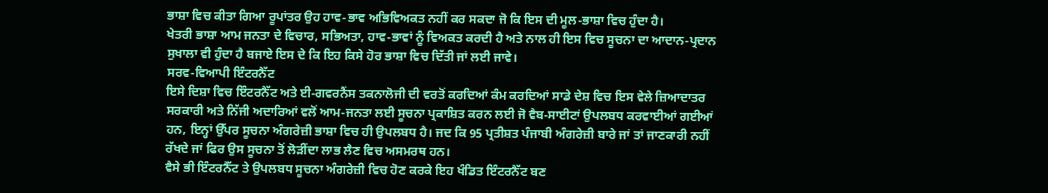ਭਾਸ਼ਾ ਵਿਚ ਕੀਤਾ ਗਿਆ ਰੂਪਾਂਤਰ ਉਹ ਹਾਵ-ਭਾਵ ਅਭਿਵਿਅਕਤ ਨਹੀਂ ਕਰ ਸਕਦਾ ਜੋ ਕਿ ਇਸ ਦੀ ਮੂਲ-ਭਾਸ਼ਾ ਵਿਚ ਹੁੰਦਾ ਹੈ।
ਖੇਤਰੀ ਭਾਸ਼ਾ ਆਮ ਜਨਤਾ ਦੇ ਵਿਚਾਰ, ਸਭਿਅਤਾ, ਹਾਵ-ਭਾਵਾਂ ਨੂੰ ਵਿਅਕਤ ਕਰਦੀ ਹੈ ਅਤੇ ਨਾਲ ਹੀ ਇਸ ਵਿਚ ਸੂਚਨਾ ਦਾ ਆਦਾਨ-ਪ੍ਰਦਾਨ ਸੁਖਾਲਾ ਵੀ ਹੁੰਦਾ ਹੈ ਬਜਾਏ ਇਸ ਦੇ ਕਿ ਇਹ ਕਿਸੇ ਹੋਰ ਭਾਸ਼ਾ ਵਿਚ ਦਿੱਤੀ ਜਾਂ ਲਈ ਜਾਵੇ।
ਸਰਵ-ਵਿਆਪੀ ਇੰਟਰਨੈੱਟ
ਇਸੇ ਦਿਸ਼ਾ ਵਿਚ ਇੰਟਰਨੈੱਟ ਅਤੇ ਈ-ਗਵਰਨੈਂਸ ਤਕਨਾਲੋਜੀ ਦੀ ਵਰਤੋਂ ਕਰਦਿਆਂ ਕੰਮ ਕਰਦਿਆਂ ਸਾਡੇ ਦੇਸ਼ ਵਿਚ ਇਸ ਵੇਲੇ ਜ਼ਿਆਦਾਤਰ ਸਰਕਾਰੀ ਅਤੇ ਨਿੱਜੀ ਅਦਾਰਿਆਂ ਵਲੋਂ ਆਮ-ਜਨਤਾ ਲਈ ਸੂਚਨਾ ਪ੍ਰਕਾਸ਼ਿਤ ਕਰਨ ਲਈ ਜੋ ਵੈਬ-ਸਾਈਟਾਂ ਉਪਲਬਧ ਕਰਵਾਈਆਂ ਗਈਆਂ ਹਨ, ਇਨ੍ਹਾਂ ਉੱਪਰ ਸੂਚਨਾ ਅੰਗਰੇਜ਼ੀ ਭਾਸ਼ਾ ਵਿਚ ਹੀ ਉਪਲਬਧ ਹੈ। ਜਦ ਕਿ 95 ਪ੍ਰਤੀਸ਼ਤ ਪੰਜਾਬੀ ਅੰਗਰੇਜ਼ੀ ਬਾਰੇ ਜਾਂ ਤਾਂ ਜਾਣਕਾਰੀ ਨਹੀਂ ਰੱਖਦੇ ਜਾਂ ਫਿਰ ਉਸ ਸੂਚਨਾ ਤੋਂ ਲੋਡ਼ੀਂਦਾ ਲਾਭ ਲੈਣ ਵਿਚ ਅਸਮਰਥ ਹਨ।
ਵੈਸੇ ਭੀ ਇੰਟਰਨੈੱਟ ਤੇ ਉਪਲਬਧ ਸੂਚਨਾ ਅੰਗਰੇਜ਼ੀ ਵਿਚ ਹੋਣ ਕਰਕੇ ਇਹ ਖੰਡਿਤ ਇੰਟਰਨੈੱਟ ਬਣ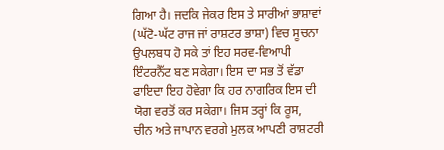ਗਿਆ ਹੈ। ਜਦਕਿ ਜੇਕਰ ਇਸ ਤੇ ਸਾਰੀਆਂ ਭਾਸ਼ਾਵਾਂ (ਘੱਟੋ-ਘੱਟ ਰਾਜ ਜਾਂ ਰਾਸ਼ਟਰ ਭਾਸ਼ਾ) ਵਿਚ ਸੂਚਨਾ ਉਪਲਬਧ ਹੋ ਸਕੇ ਤਾਂ ਇਹ ਸਰਵ-ਵਿਆਪੀ ਇੰਟਰਨੈੱਟ ਬਣ ਸਕੇਗਾ। ਇਸ ਦਾ ਸਭ ਤੋਂ ਵੱਡਾ ਫਾਇਦਾ ਇਹ ਹੋਵੇਗਾ ਕਿ ਹਰ ਨਾਗਰਿਕ ਇਸ ਦੀ ਯੋਗ ਵਰਤੋਂ ਕਰ ਸਕੇਗਾ। ਜਿਸ ਤਰ੍ਹਾਂ ਕਿ ਰੂਸ, ਚੀਨ ਅਤੇ ਜਾਪਾਨ ਵਰਗੇ ਮੁਲਕ ਆਪਣੀ ਰਾਸ਼ਟਰੀ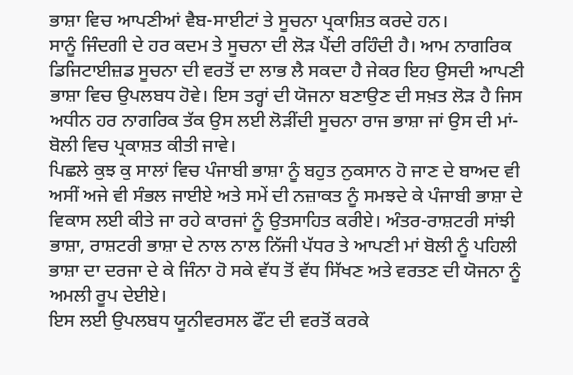ਭਾਸ਼ਾ ਵਿਚ ਆਪਣੀਆਂ ਵੈਬ-ਸਾਈਟਾਂ ਤੇ ਸੂਚਨਾ ਪ੍ਰਕਾਸ਼ਿਤ ਕਰਦੇ ਹਨ।
ਸਾਨੂੰ ਜਿੰਦਗੀ ਦੇ ਹਰ ਕਦਮ ਤੇ ਸੂਚਨਾ ਦੀ ਲੋਡ਼ ਪੈਂਦੀ ਰਹਿੰਦੀ ਹੈ। ਆਮ ਨਾਗਰਿਕ ਡਿਜਿਟਾਈਜ਼ਡ ਸੂਚਨਾ ਦੀ ਵਰਤੋਂ ਦਾ ਲਾਭ ਲੈ ਸਕਦਾ ਹੈ ਜੇਕਰ ਇਹ ਉਸਦੀ ਆਪਣੀ ਭਾਸ਼ਾ ਵਿਚ ਉਪਲਬਧ ਹੋਵੇ। ਇਸ ਤਰ੍ਹਾਂ ਦੀ ਯੋਜਨਾ ਬਣਾਉਣ ਦੀ ਸਖ਼ਤ ਲੋਡ਼ ਹੈ ਜਿਸ ਅਧੀਨ ਹਰ ਨਾਗਰਿਕ ਤੱਕ ਉਸ ਲਈ ਲੋਡ਼ੀਂਦੀ ਸੂਚਨਾ ਰਾਜ ਭਾਸ਼ਾ ਜਾਂ ਉਸ ਦੀ ਮਾਂ-ਬੋਲੀ ਵਿਚ ਪ੍ਰਕਾਸ਼ਤ ਕੀਤੀ ਜਾਵੇ।
ਪਿਛਲੇ ਕੁਝ ਕੁ ਸਾਲਾਂ ਵਿਚ ਪੰਜਾਬੀ ਭਾਸ਼ਾ ਨੂੰ ਬਹੁਤ ਨੁਕਸਾਨ ਹੋ ਜਾਣ ਦੇ ਬਾਅਦ ਵੀ ਅਸੀਂ ਅਜੇ ਵੀ ਸੰਭਲ ਜਾਈਏ ਅਤੇ ਸਮੇਂ ਦੀ ਨਜ਼ਾਕਤ ਨੂੰ ਸਮਝਦੇ ਕੇ ਪੰਜਾਬੀ ਭਾਸ਼ਾ ਦੇ ਵਿਕਾਸ ਲਈ ਕੀਤੇ ਜਾ ਰਹੇ ਕਾਰਜਾਂ ਨੂੰ ਉਤਸਾਹਿਤ ਕਰੀਏ। ਅੰਤਰ-ਰਾਸ਼ਟਰੀ ਸਾਂਝੀ ਭਾਸ਼ਾ, ਰਾਸ਼ਟਰੀ ਭਾਸ਼ਾ ਦੇ ਨਾਲ ਨਾਲ ਨਿੱਜੀ ਪੱਧਰ ਤੇ ਆਪਣੀ ਮਾਂ ਬੋਲੀ ਨੂੰ ਪਹਿਲੀ ਭਾਸ਼ਾ ਦਾ ਦਰਜਾ ਦੇ ਕੇ ਜਿੰਨਾ ਹੋ ਸਕੇ ਵੱਧ ਤੋਂ ਵੱਧ ਸਿੱਖਣ ਅਤੇ ਵਰਤਣ ਦੀ ਯੋਜਨਾ ਨੂੰ ਅਮਲੀ ਰੂਪ ਦੇਈਏ।
ਇਸ ਲਈ ਉਪਲਬਧ ਯੂਨੀਵਰਸਲ ਫੌਂਟ ਦੀ ਵਰਤੋਂ ਕਰਕੇ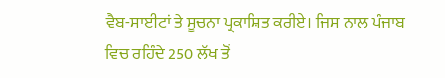ਵੈਬ-ਸਾਈਟਾਂ ਤੇ ਸੂਚਨਾ ਪ੍ਰਕਾਸ਼ਿਤ ਕਰੀਏ। ਜਿਸ ਨਾਲ ਪੰਜਾਬ ਵਿਚ ਰਹਿੰਦੇ 250 ਲੱਖ ਤੋਂ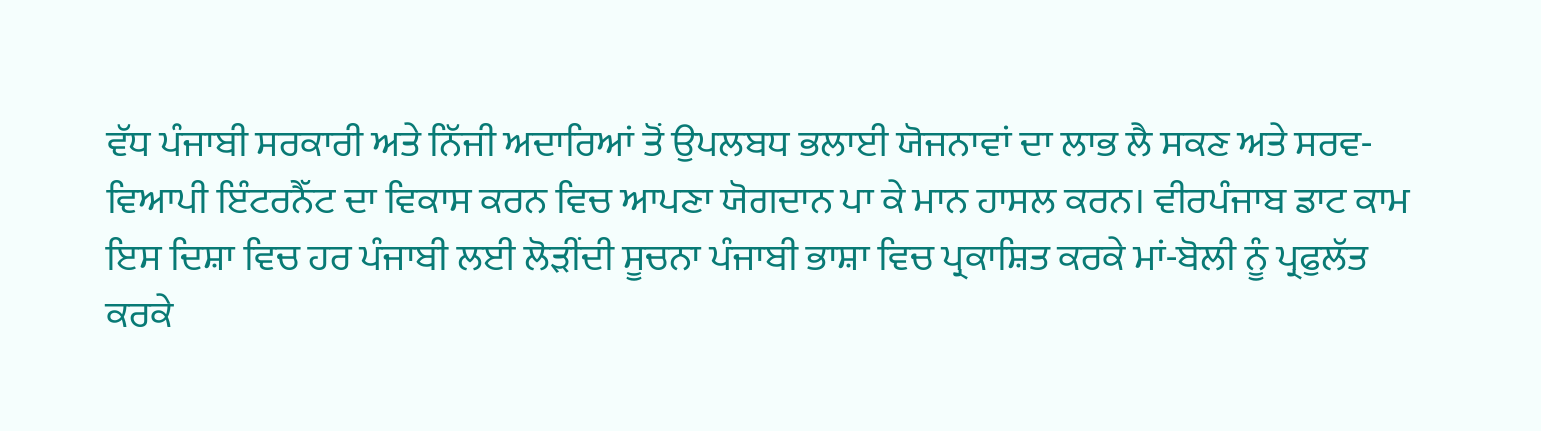ਵੱਧ ਪੰਜਾਬੀ ਸਰਕਾਰੀ ਅਤੇ ਨਿੱਜੀ ਅਦਾਰਿਆਂ ਤੋਂ ਉਪਲਬਧ ਭਲਾਈ ਯੋਜਨਾਵਾਂ ਦਾ ਲਾਭ ਲੈ ਸਕਣ ਅਤੇ ਸਰਵ-ਵਿਆਪੀ ਇੰਟਰਨੈੱਟ ਦਾ ਵਿਕਾਸ ਕਰਨ ਵਿਚ ਆਪਣਾ ਯੋਗਦਾਨ ਪਾ ਕੇ ਮਾਨ ਹਾਸਲ ਕਰਨ। ਵੀਰਪੰਜਾਬ ਡਾਟ ਕਾਮ ਇਸ ਦਿਸ਼ਾ ਵਿਚ ਹਰ ਪੰਜਾਬੀ ਲਈ ਲੋਡ਼ੀਂਦੀ ਸੂਚਨਾ ਪੰਜਾਬੀ ਭਾਸ਼ਾ ਵਿਚ ਪ੍ਰਕਾਸ਼ਿਤ ਕਰਕੇ ਮਾਂ-ਬੋਲੀ ਨੂੰ ਪ੍ਰਫੁਲੱਤ ਕਰਕੇ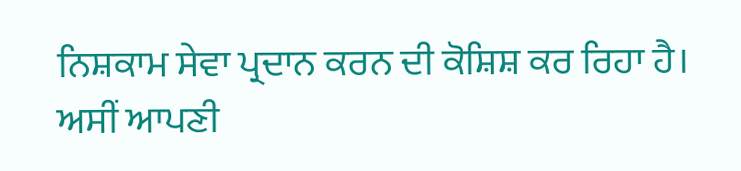ਨਿਸ਼ਕਾਮ ਸੇਵਾ ਪ੍ਰਦਾਨ ਕਰਨ ਦੀ ਕੋਸ਼ਿਸ਼ ਕਰ ਰਿਹਾ ਹੈ।
ਅਸੀਂ ਆਪਣੀ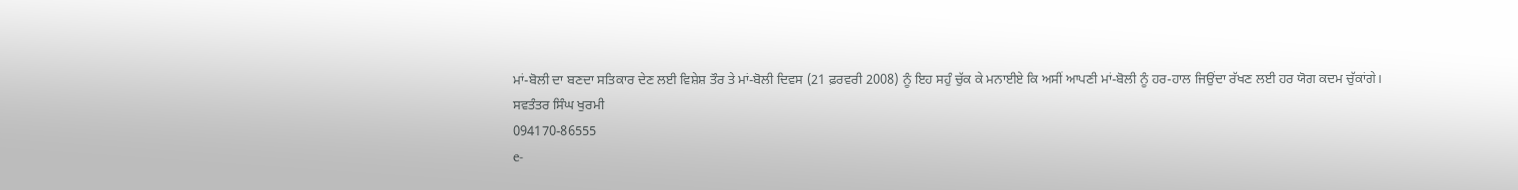ਮਾਂ-ਬੋਲੀ ਦਾ ਬਣਦਾ ਸਤਿਕਾਰ ਦੇਣ ਲਈ ਵਿਸ਼ੇਸ਼ ਤੌਰ ਤੇ ਮਾਂ-ਬੋਲੀ ਦਿਵਸ (21 ਫ਼ਰਵਰੀ 2008) ਨੂੰ ਇਹ ਸਹੁੰ ਚੁੱਕ ਕੇ ਮਨਾਈਏ ਕਿ ਅਸੀਂ ਆਪਣੀ ਮਾਂ-ਬੋਲੀ ਨੂੰ ਹਰ-ਹਾਲ ਜਿਉਂਦਾ ਰੱਖਣ ਲਈ ਹਰ ਯੋਗ ਕਦਮ ਚੁੱਕਾਂਗੇ।
ਸਵਤੰਤਰ ਸਿੰਘ ਖੁਰਮੀ
094170-86555
e-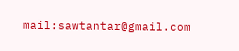mail:sawtantar@gmail.com